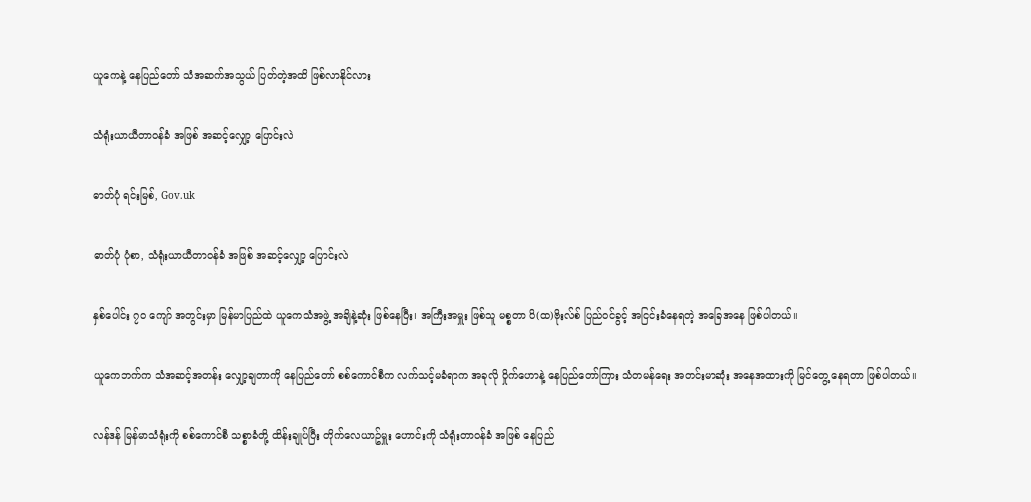ယူကေနဲ့ နေပြည်တော် သံအဆက်အသွယ် ပြတ်တဲ့အထိ ဖြစ်လာနိုင်လား

သံရုံးယာယီတာဝန်ခံ အဖြစ် အဆင့်လျှော့ ပြောင်းလဲ

ဓာတ်ပုံ ရင်းမြစ်, Gov.uk

ဓာတ်ပုံ ပုံစာ, သံရုံးယာယီတာဝန်ခံ အဖြစ် အဆင့်လျှော့ ပြောင်းလဲ

နှစ်ပေါင်း ၇၀ ကျော် အတွင်းမှာ မြန်မာပြည်ထဲ ယူကေသံအဖွဲ့ အချိနဲ့ဆုံး ဖြစ်နေပြီး၊ အကြီးအမှူး ဖြစ်သူ မစ္စတာ ပိ(ထ)ဗိုးလ်စ် ပြည်ဝင်ခွင့် အငြင်းခံနေရတဲ့ အခြေအနေ ဖြစ်ပါတယ်။

ယူကေဘက်က သံအဆင့်အတန်း လျှော့ချတာကို နေပြည်တော် စစ်ကောင်စီက လက်သင့်မခံရာက အခုလို ဝှိုက်ဟောနဲ့ နေပြည်တော်ကြား သံတမန်ရေး အတင်းမာဆုံး အနေအထားကို မြင်တွေ့ နေရတာ ဖြစ်ပါတယ်။

လန်ဒန် မြန်မာသံရုံးကို စစ်ကောင်စီ သစ္စာခံတို့ ထိန်းချုပ်ပြီး တိုက်လေယာဥ်မှူး ဟောင်းကို သံရုံးတာဝန်ခံ အဖြစ် နေပြည်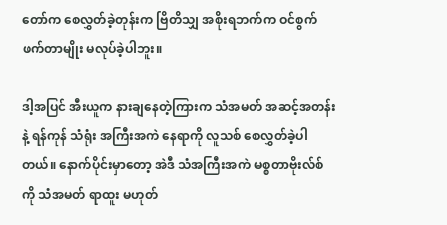တော်က စေလွှတ်ခဲ့တုန်းက ဗြိတိသျှ အစိုးရဘက်က ဝင်စွက်ဖက်တာမျိုး မလုပ်ခဲ့ပါဘူး။

ဒါ့အပြင် အီးယူက နားချနေတဲ့ကြားက သံအမတ် အဆင့်အတန်းနဲ့ ရန်ကုန် သံရုံး အကြီးအကဲ နေရာကို လူသစ် စေလွှတ်ခဲ့ပါတယ်။ နောက်ပိုင်းမှာတော့ အဲဒီ သံအကြီးအကဲ မစ္စတာဗိုးလ်စ်ကို သံအမတ် ရာထူး မဟုတ်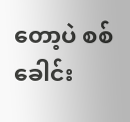တော့ပဲ စစ်ခေါင်း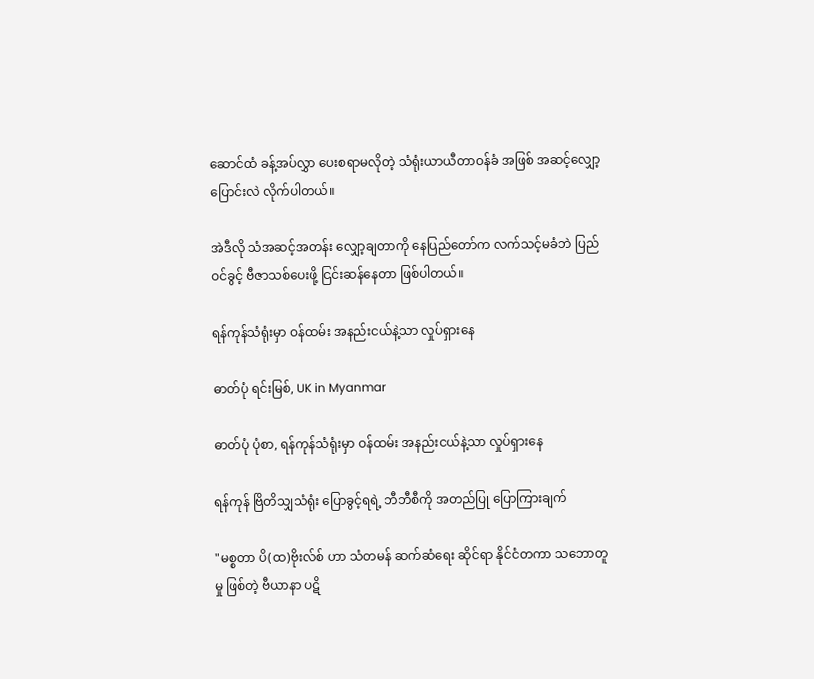ဆောင်ထံ ခန့်အပ်လွှာ ပေးစရာမလိုတဲ့ သံရုံးယာယီတာဝန်ခံ အဖြစ် အဆင့်လျှော့ ပြောင်းလဲ လိုက်ပါတယ်။

အဲဒီလို သံအဆင့်အတန်း လျှော့ချတာကို နေပြည်တော်က လက်သင့်မခံဘဲ ပြည်ဝင်ခွင့် ဗီဇာသစ်ပေးဖို့ ငြင်းဆန်နေတာ ဖြစ်ပါတယ်။

ရန်ကုန်သံရုံးမှာ ဝန်ထမ်း အနည်းငယ်နဲ့သာ လှုပ်ရှားနေ

ဓာတ်ပုံ ရင်းမြစ်, UK in Myanmar

ဓာတ်ပုံ ပုံစာ, ရန်ကုန်သံရုံးမှာ ဝန်ထမ်း အနည်းငယ်နဲ့သာ လှုပ်ရှားနေ

ရန်ကုန် ဗြိတိသျှသံရုံး ပြောခွင့်ရရဲ့ ဘီဘီစီကို အတည်ပြု ပြောကြားချက်

"မစ္စတာ ပိ(ထ)ဗိုးလ်စ် ဟာ သံတမန် ဆက်ဆံရေး ဆိုင်ရာ နိုင်ငံတကာ သဘောတူမှု ဖြစ်တဲ့ ဗီယာနာ ပဋိ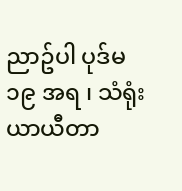ညာဥ်ပါ ပုဒ်မ ၁၉ အရ ၊ သံရုံးယာယီတာ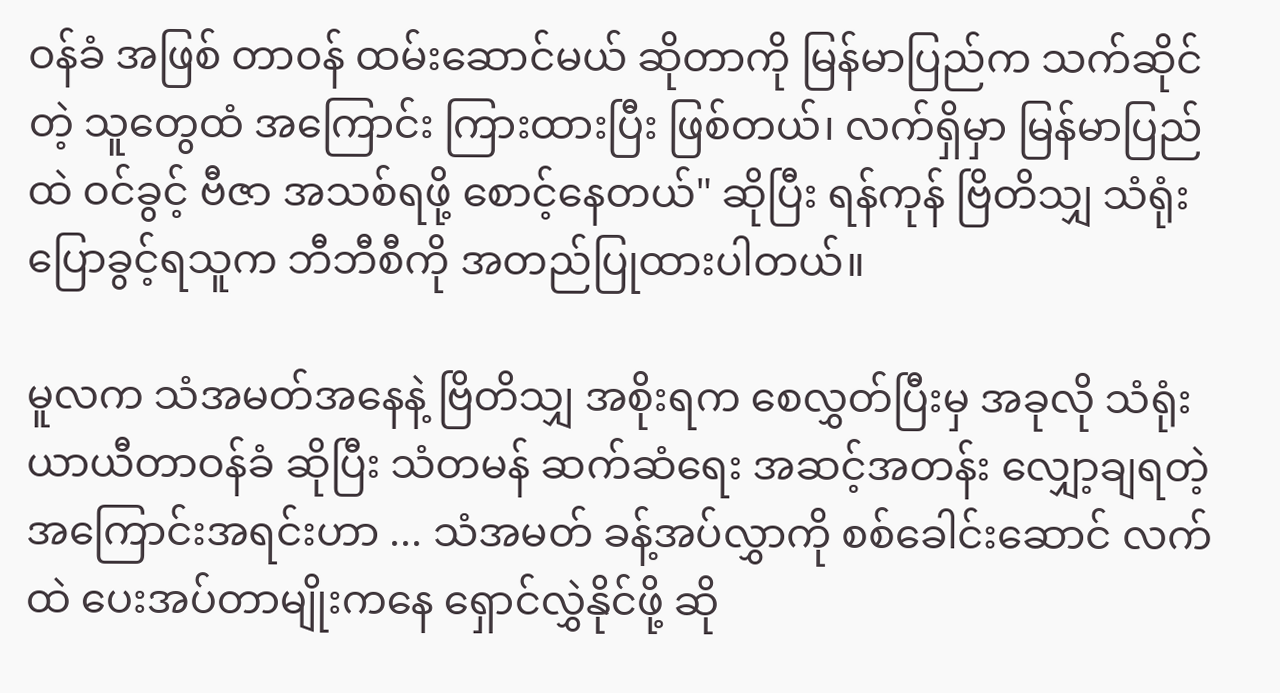ဝန်ခံ အဖြစ် တာဝန် ထမ်းဆောင်မယ် ဆိုတာကို မြန်မာပြည်က သက်ဆိုင်တဲ့ သူတွေထံ အကြောင်း ကြားထားပြီး ဖြစ်တယ်၊ လက်ရှိမှာ မြန်မာပြည်ထဲ ဝင်ခွင့် ဗီဇာ အသစ်ရဖို့ စောင့်နေတယ်" ဆိုပြီး ရန်ကုန် ဗြိတိသျှ သံရုံး ပြောခွင့်ရသူက ဘီဘီစီကို အတည်ပြုထားပါတယ်။

မူလက သံအမတ်အနေနဲ့ ဗြိတိသျှ အစိုးရက စေလွှတ်ပြီးမှ အခုလို သံရုံးယာယီတာဝန်ခံ ဆိုပြီး သံတမန် ဆက်ဆံရေး အဆင့်အတန်း လျှော့ချရတဲ့ အကြောင်းအရင်းဟာ ... သံအမတ် ခန့်အပ်လွှာကို စစ်ခေါင်းဆောင် လက်ထဲ ပေးအပ်တာမျိုးကနေ ရှောင်လွှဲနိုင်ဖို့ ဆို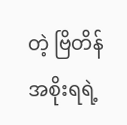တဲ့ ဗြိတိန် အစိုးရရဲ့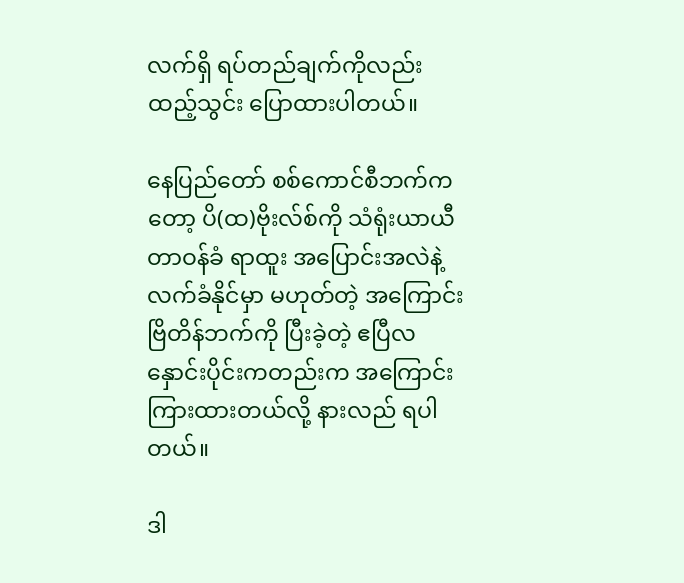လက်ရှိ ရပ်တည်ချက်ကိုလည်း ထည့်သွင်း ပြောထားပါတယ်။

နေပြည်တော် စစ်ကောင်စီဘက်ကတော့ ပိ(ထ)ဗိုးလ်စ်ကို သံရုံးယာယီတာဝန်ခံ ရာထူး အပြောင်းအလဲနဲ့ လက်ခံနိုင်မှာ မဟုတ်တဲ့ အကြောင်း ဗြိတိန်ဘက်ကို ပြီးခဲ့တဲ့ ဧပြီလ နှောင်းပိုင်းကတည်းက အကြောင်းကြားထားတယ်လို့ နားလည် ရပါတယ်။

ဒါ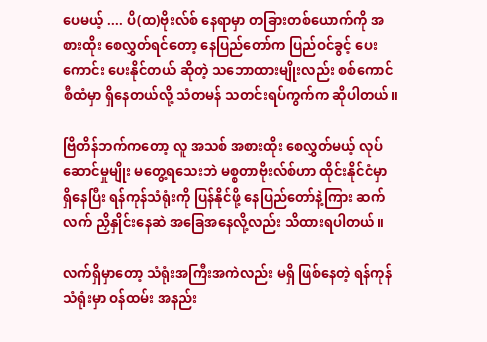ပေမယ့် .... ပိ(ထ)ဗိုးလ်စ် နေရာမှာ တခြားတစ်ယောက်ကို အစားထိုး စေလွှတ်ရင်တော့ နေပြည်တော်က ပြည်ဝင်ခွင့် ပေးကောင်း ပေးနိုင်တယ် ဆိုတဲ့ သဘောထားမျိုးလည်း စစ်ကောင်စီထံမှာ ရှိနေတယ်လို့ သံတမန် သတင်းရပ်ကွက်က ဆိုပါတယ်။

ဗြိတိန်ဘက်ကတော့ လူ အသစ် အစားထိုး စေလွှတ်မယ့် လုပ်ဆောင်မှုမျိုး မတွေ့ရသေးဘဲ မစ္စတာဗိုးလ်စ်ဟာ ထိုင်းနိုင်ငံမှာ ရှိနေပြီး ရန်ကုန်သံရုံးကို ပြန်နိုင်ဖို့ နေပြည်တော်နဲ့ကြား ဆက်လက် ညှိနှိုင်းနေဆဲ အခြေအနေလို့လည်း သိထားရပါတယ်။

လက်ရှိမှာတော့ သံရုံးအကြီးအကဲလည်း မရှိ ဖြစ်နေတဲ့ ရန်ကုန်သံရုံးမှာ ဝန်ထမ်း အနည်း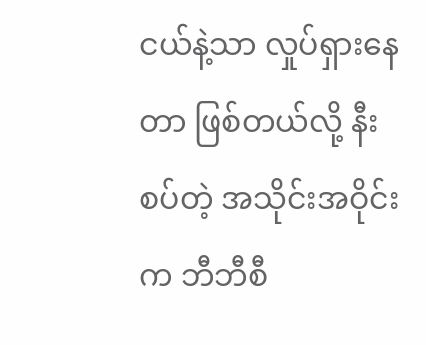ငယ်နဲ့သာ လှုပ်ရှားနေတာ ဖြစ်တယ်လို့ နီးစပ်တဲ့ အသိုင်းအဝိုင်းက ဘီဘီစီ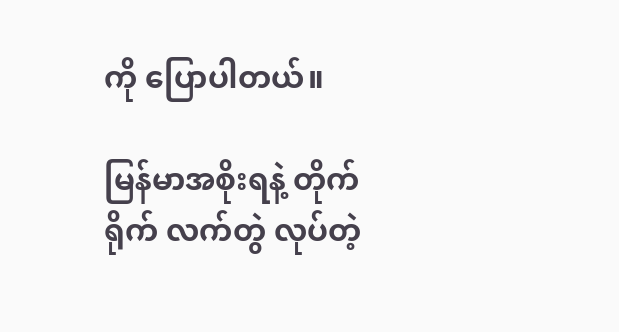ကို ပြောပါတယ်။

မြန်မာအစိုးရနဲ့ တိုက်ရိုက် လက်တွဲ လုပ်တဲ့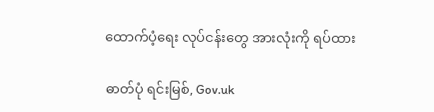ထောက်ပံ့ရေး လုပ်ငန်းတွေ အားလုံးကို ရပ်ထား

ဓာတ်ပုံ ရင်းမြစ်, Gov.uk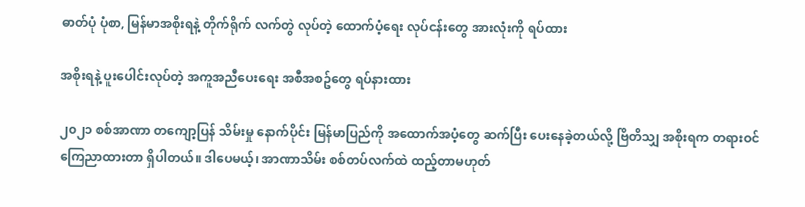ဓာတ်ပုံ ပုံစာ, မြန်မာအစိုးရနဲ့ တိုက်ရိုက် လက်တွဲ လုပ်တဲ့ ထောက်ပံ့ရေး လုပ်ငန်းတွေ အားလုံးကို ရပ်ထား

အစိုးရနဲ့ ပူးပေါင်းလုပ်တဲ့ အကူအညီပေးရေး အစီအစဥ်တွေ ရပ်နားထား

၂၀၂၁ စစ်အာဏာ တကျော့ပြန် သိမ်းမှု နောက်ပိုင်း မြန်မာပြည်ကို အထောက်အပံ့တွေ ဆက်ပြီး ပေးနေခဲ့တယ်လို့ ဗြိတိသျှ အစိုးရက တရားဝင် ကြေညာထားတာ ရှိပါတယ်။ ဒါပေမယ့်၊ အာဏာသိမ်း စစ်တပ်လက်ထဲ ထည့်တာမဟုတ်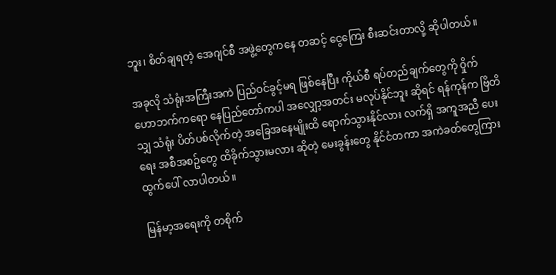ဘူး၊ စိတ်ချရတဲ့ အေဂျင်စီ အဖွဲ့တွေကနေ တဆင့် ငွေကြေး စီးဆင်းတာလို့ ဆိုပါတယ်။

အခုလို သံရုံးအကြီးအကဲ ပြည်ဝင်ခွင့်မရ ဖြစ်နေပြီး ကိုယ်စီ ရပ်တည်ချက်တွေကို ဝှိုက်ဟောဘက်ကရော နေပြည်တော်ကပါ အလျှော့အတင်း မလုပ်နိုင်ဘူး ဆိုရင် ရန်ကုန်က ဗြိတိသျှ သံရုံး ပိတ်ပစ်လိုက်တဲ့ အခြေအနေမျိုးထိ ရောက်သွားနိုင်လား လက်ရှိ အကူအညီ ပေးရေး အစီအစဥ်တွေ ထိခိုက်သွားမလား ဆိုတဲ့ မေးခွန်းတွေ နိုင်ငံတကာ အကဲခတ်တွေကြား ထွက်ပေါ် လာပါတယ်။

မြန်မာ့အရေးကို တစိုက်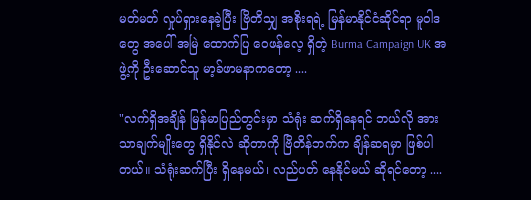မတ်မတ် လှုပ်ရှားနေခဲ့ပြီး ဗြိတိသျှ အစိုးရရဲ့ မြန်မာနိုင်ငံဆိုင်ရာ မူဝါဒတွေ အပေါ် အမြဲ ထောက်ပြ ဝေဖန်လေ့ ရှိတဲ့ Burma Campaign UK အဖွဲ့ကို ဦးဆောင်သူ မာ့ခ်ဖာမနာကတော့ ....

"လက်ရှိအချိန် မြန်မာပြည်တွင်းမှာ သံရုံး ဆက်ရှိနေရင် ဘယ်လို အားသာချက်မျိုးတွေ ရှိနိုင်လဲ ဆိုတာကို ဗြိတိန်ဘက်က ချိန်ဆရမှာ ဖြစ်ပါတယ်။ သံရုံးဆက်ပြီး ရှိနေမယ်၊ လည်ပတ် နေနိုင်မယ် ဆိုရင်တော့ ....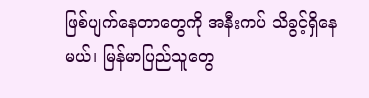ဖြစ်ပျက်နေတာတွေကို အနီးကပ် သိခွင့်ရှိနေမယ်၊ မြန်မာပြည်သူတွေ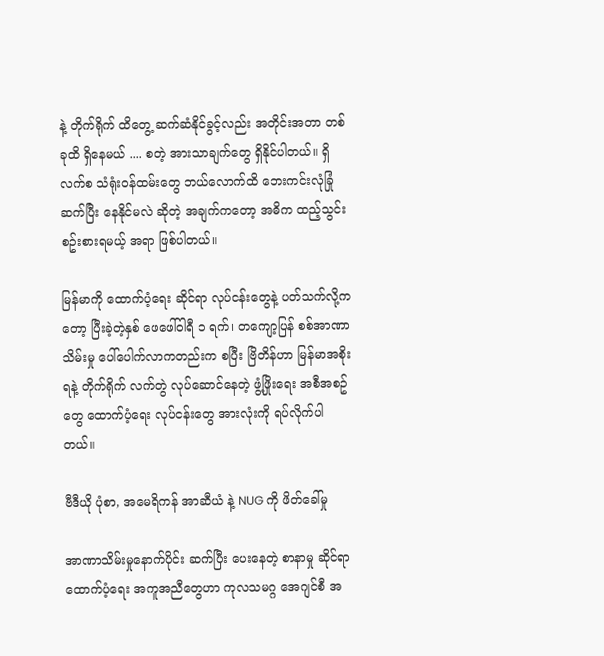နဲ့ တိုက်ရိုက် ထိတွေ့ ဆက်ဆံနိုင်ခွင့်လည်း အတိုင်းအတာ တစ်ခုထိ ရှိနေမယ် .... စတဲ့ အားသာချက်တွေ ရှိနိုင်ပါတယ်။ ရှိလက်စ သံရုံးဝန်ထမ်းတွေ ဘယ်လောက်ထိ ဘေးကင်းလုံခြုံ ဆက်ပြီး နေနိုင်မလဲ ဆိုတဲ့ အချက်ကတော့ အဓိက ထည့်သွင်း စဥ်းစားရမယ့် အရာ ဖြစ်ပါတယ်။

မြန်မာကို ထောက်ပံ့ရေး ဆိုင်ရာ လုပ်ငန်းတွေနဲ့ ပတ်သက်လို့ကတော့ ပြီးခဲ့တဲ့နှစ် ဖေဖေါ်ဝါရီ ၁ ရက်၊ တကျော့ပြန် စစ်အာဏာသိမ်းမှု ပေါ်ပေါက်လာကတည်းက စပြီး ဗြိတိန်ဟာ မြန်မာအစိုးရနဲ့ တိုက်ရိုက် လက်တွဲ လုပ်ဆောင်နေတဲ့ ဖွံ့ဖြိုးရေး အစီအစဥ်တွေ ထောက်ပံ့ရေး လုပ်ငန်းတွေ အားလုံးကို ရပ်လိုက်ပါတယ်။

ဗီဒီယို ပုံစာ, အမေရိကန် အာဆီယံ နဲ့ NUG ကို ဖိတ်ခေါ်မှု

အာဏာသိမ်းမှုနောက်ပိုင်း ဆက်ပြီး ပေးနေတဲ့ စာနာမှု ဆိုင်ရာ ထောက်ပံ့ရေး အကူအညီတွေဟာ ကုလသမဂ္ဂ အေဂျင်စီ အ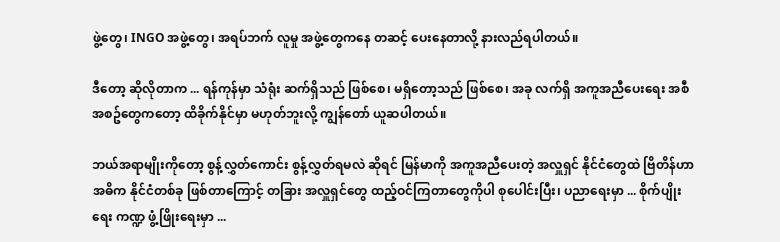ဖွဲ့တွေ၊ INGO အဖွဲ့တွေ၊ အရပ်ဘက် လူမှု အဖွဲ့တွေကနေ တဆင့် ပေးနေတာလို့ နားလည်ရပါတယ်။

ဒီတော့ ဆိုလိုတာက ... ရန်ကုန်မှာ သံရုံး ဆက်ရှိသည် ဖြစ်စေ၊ မရှိတော့သည် ဖြစ်စေ၊ အခု လက်ရှိ အကူအညီပေးရေး အစီအစဥ်တွေကတော့ ထိခိုက်နိုင်မှာ မဟုတ်ဘူးလို့ ကျွန်တော် ယူဆပါတယ်။

ဘယ်အရာမျိုးကိုတော့ စွန့်လွှတ်ကောင်း စွန့်လွှတ်ရမလဲ ဆိုရင် မြန်မာကို အကူအညီပေးတဲ့ အလှူရှင် နိုင်ငံတွေထဲ ဗြိတိန်ဟာ အဓိက နိုင်ငံတစ်ခု ဖြစ်တာကြောင့် တခြား အလှူရှင်တွေ ထည့်ဝင်ကြတာတွေကိုပါ စုပေါင်းပြီး၊ ပညာရေးမှာ ... စိုက်ပျိုးရေး ကဏ္ဍ ဖွံ့ဖြိုးရေးမှာ ...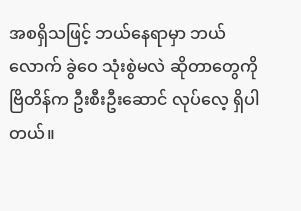အစရှိသဖြင့် ဘယ်နေရာမှာ ဘယ်လောက် ခွဲဝေ သုံးစွဲမလဲ ဆိုတာတွေကို ဗြိတိန်က ဦးစီးဦးဆောင် လုပ်လေ့ ရှိပါတယ်။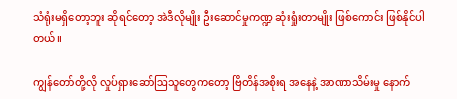သံရုံးမရှိတော့ဘူး ဆိုရင်တော့ အဲဒီလိုမျိုး ဦးဆောင်မှုကဏ္ဍ ဆုံးရှုံးတာမျိုး ဖြစ်ကောင်း ဖြစ်နိုင်ပါတယ်။

ကျွန်တော်တို့လို လှုပ်ရှားဆော်ဩသူတွေကတော့ ဗြိတိန်အစိုးရ အနေနဲ့ အာဏာသိမ်းမှု နောက်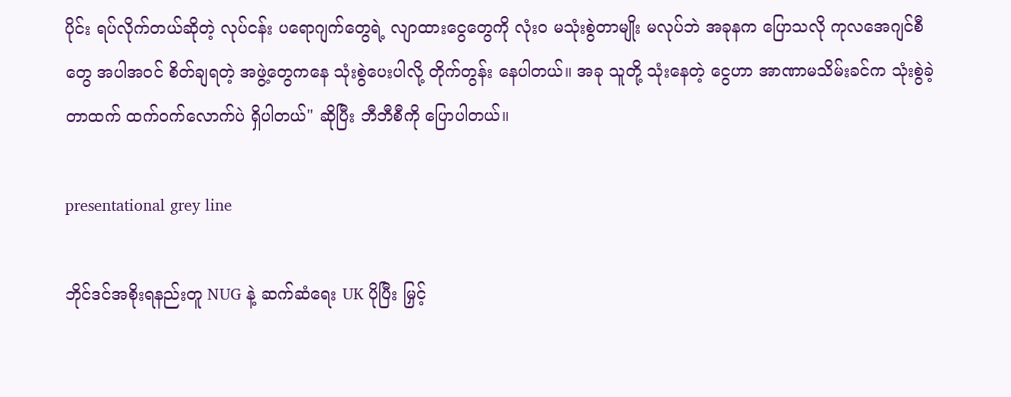ပိုင်း ရပ်လိုက်တယ်ဆိုတဲ့ လုပ်ငန်း ပရောဂျက်တွေရဲ့ လျာထားငွေတွေကို လုံးဝ မသုံးစွဲတာမျိုး မလုပ်ဘဲ အခုနက ပြောသလို ကုလအေဂျင်စီတွေ အပါအဝင် စိတ်ချရတဲ့ အဖွဲ့တွေကနေ သုံးစွဲပေးပါလို့ တိုက်တွန်း နေပါတယ်။ အခု သူတို့ သုံးနေတဲ့ ငွေဟာ အာဏာမသိမ်းခင်က သုံးစွဲခဲ့တာထက် ထက်ဝက်လောက်ပဲ ရှိပါတယ်" ဆိုပြီး ဘီဘီစီကို ပြောပါတယ်။

presentational grey line

ဘိုင်ဒင်အစိုးရနည်းတူ NUG နဲ့ ဆက်ဆံရေး UK ပိုပြီး မြှင့်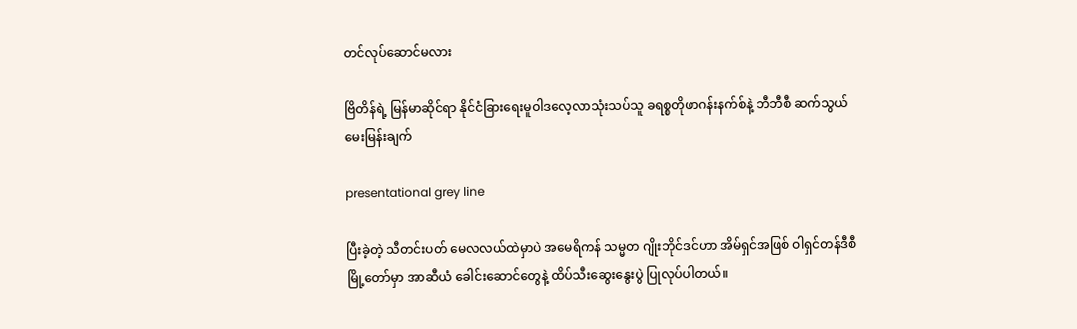တင်လုပ်ဆောင်မလား

ဗြိတိန်ရဲ့ မြန်မာဆိုင်ရာ နိုင်ငံခြားရေးမူဝါဒလေ့လာသုံးသပ်သူ ခရစ္စတိုဖာဂန်းနက်စ်နဲ့ ဘီဘီစီ ဆက်သွယ်မေးမြန်းချက်

presentational grey line

ပြီးခဲ့တဲ့ သီတင်းပတ် မေလလယ်ထဲမှာပဲ အမေရိကန် သမ္မတ ဂျိုးဘိုင်ဒင်ဟာ အိမ်ရှင်အဖြစ် ဝါရှင်တန်ဒီစီမြို့တော်မှာ အာဆီယံ ခေါင်းဆောင်တွေနဲ့ ထိပ်သီးဆွေးနွေးပွဲ ပြုလုပ်ပါတယ်။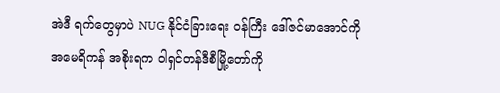အဲဒီ ရက်တွေမှာပဲ NUG နိုင်ငံခြားရေး ဝန်ကြီး ဒေါ်ဇင်မာအောင်ကို အမေရိကန် အစိုးရက ဝါရှင်တန်ဒီစီမြို့တော်ကို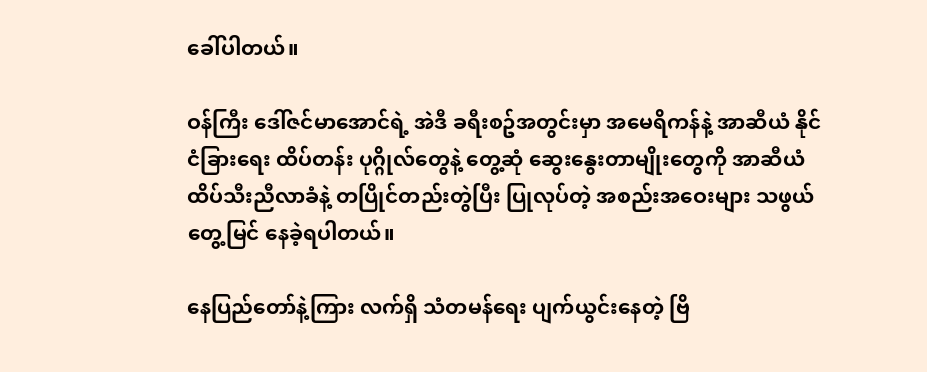ခေါ်ပါတယ်။

ဝန်ကြီး ဒေါ်ဇင်မာအောင်ရဲ့ အဲဒီ ခရီးစဥ်အတွင်းမှာ အမေရိကန်နဲ့ အာဆီယံ နိုင်ငံခြားရေး ထိပ်တန်း ပုဂ္ဂိုလ်တွေနဲ့ တွေ့ဆုံ ဆွေးနွေးတာမျိုးတွေကို အာဆီယံ ထိပ်သီးညီလာခံနဲ့ တပြိုင်တည်းတွဲပြီး ပြုလုပ်တဲ့ အစည်းအဝေးများ သဖွယ် တွေ့မြင် နေခဲ့ရပါတယ်။

နေပြည်တော်နဲ့ကြား လက်ရှိ သံတမန်ရေး ပျက်ယွင်းနေတဲ့ ဗြိ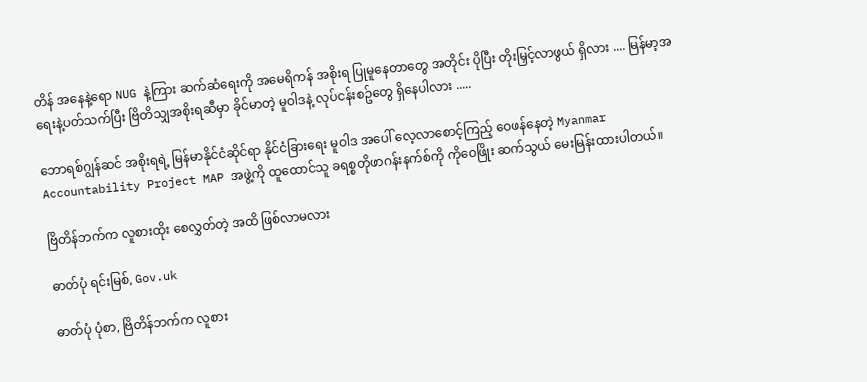တိန် အနေနဲ့ရော NUG နဲ့ကြား ဆက်ဆံရေးကို အမေရိကန် အစိုးရ ပြုမူနေတာတွေ အတိုင်း ပိုပြီး တိုးမြှင့်လာဖွယ် ရှိလား .... မြန်မာ့အရေးနဲ့ပတ်သက်ပြီး ဗြိတိသျှအစိုးရဆီမှာ ခိုင်မာတဲ့ မူဝါဒနဲ့ လုပ်ငန်းစဥ်တွေ ရှိနေပါလား .....

ဘောရစ်ဂျွန်ဆင် အစိုးရရဲ့ မြန်မာနိုင်ငံဆိုင်ရာ နိုင်ငံခြားရေး မူဝါဒ အပေါ် လေ့လာစောင့်ကြည့် ဝေဖန်နေတဲ့ Myanmar Accountability Project MAP အဖွဲ့ကို ထူထောင်သူ ခရစ္စတိုဖာဂန်းနက်စ်ကို ကိုဝေဖြိုး ဆက်သွယ် မေးမြန်းထားပါတယ်။

ဗြိတိန်ဘက်က လူစားထိုး စေလွှတ်တဲ့ အထိ ဖြစ်လာမလား

ဓာတ်ပုံ ရင်းမြစ်, Gov.uk

ဓာတ်ပုံ ပုံစာ, ဗြိတိန်ဘက်က လူစား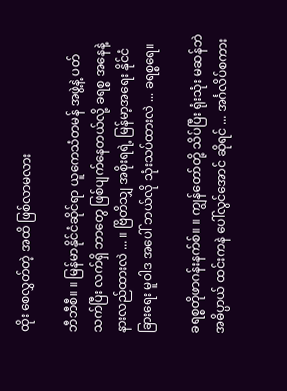ထိုး စေလွှတ်တဲ့ အထိ ဖြစ်လာမလား

ဘီဘီစီ။ ။ မြန်မာနိုင်ငံဆိုင်ရာ ယူကေသံတမန် အဖွဲ့နဲ့ ပတ်သက်ပြီး လက်ရှိ ဘာတွေ ဖြစ်ပျက်နေတယ်လို့ ခရစ္စ အနေနဲ့ နားလည်ထားလဲ ... ။ ဗြိတိသျှ အစိုးရရဲ့ မြန်မာ့အရေး နိုင်ငံခြားရေး မူဝါဒ အပေါ် ဘယ်လို သုံးသပ်ထားလဲ ... ခရစ္စရေ။

ခရစ္စတိုဖာဂန်းနက်စ်။ ။ ကျွန်တော်တို့ သိပ်ပြီး ရုံးသုံး မဆန်ဘဲ အဓိပ္ပာယ် ထင်းကနဲ ပေါ်လွင်အောင် ဆိုရင် ... အင်္ဂလိပ်စကား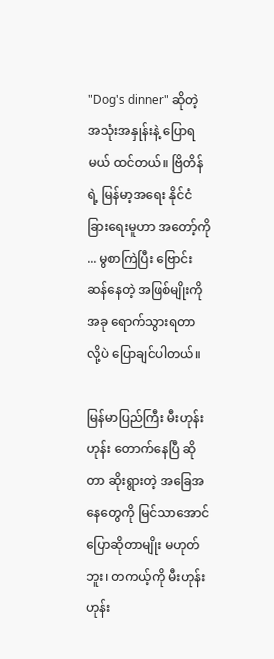"Dog's dinner" ဆိုတဲ့ အသုံးအနှုန်းနဲ့ ပြောရမယ် ထင်တယ်။ ဗြိတိန်ရဲ့ မြန်မာ့အရေး နိုင်ငံခြားရေးမူဟာ အတော့်ကို ... မွစာကြဲပြီး ဗြောင်းဆန်နေတဲ့ အဖြစ်မျိုးကို အခု ရောက်သွားရတာ လို့ပဲ ပြောချင်ပါတယ်။

မြန်မာပြည်ကြီး မီးဟုန်းဟုန်း တောက်နေပြီ ဆိုတာ ဆိုးရွားတဲ့ အခြေအနေတွေကို မြင်သာအောင် ပြောဆိုတာမျိုး မဟုတ်ဘူး၊ တကယ့်ကို မီးဟုန်းဟုန်း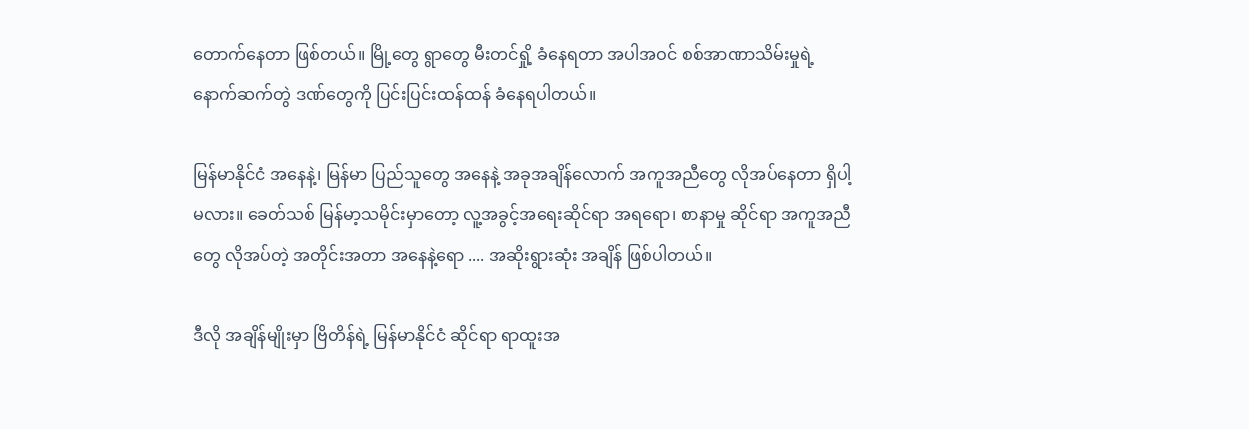တောက်နေတာ ဖြစ်တယ်။ မြို့တွေ ရွာတွေ မီးတင်ရှို့ ခံနေရတာ အပါအဝင် စစ်အာဏာသိမ်းမှုရဲ့ နောက်ဆက်တွဲ ဒဏ်တွေကို ပြင်းပြင်းထန်ထန် ခံနေရပါတယ်။

မြန်မာနိုင်ငံ အနေနဲ့၊ မြန်မာ ပြည်သူတွေ အနေနဲ့ အခုအချိန်လောက် အကူအညီတွေ လိုအပ်နေတာ ရှိပါ့မလား။ ခေတ်သစ် မြန်မာ့သမိုင်းမှာတော့ လူ့အခွင့်အရေးဆိုင်ရာ အရရော၊ စာနာမှု ဆိုင်ရာ အကူအညီတွေ လိုအပ်တဲ့ အတိုင်းအတာ အနေနဲ့ရော .... အဆိုးရွားဆုံး အချိန် ဖြစ်ပါတယ်။

ဒီလို အချိန်မျိုးမှာ ဗြိတိန်ရဲ့ မြန်မာနိုင်ငံ ဆိုင်ရာ ရာထူးအ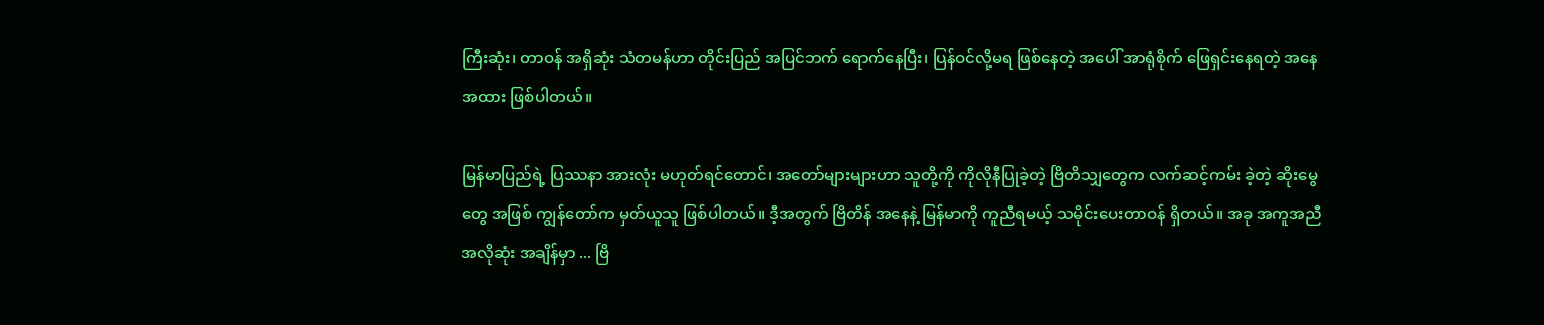ကြီးဆုံး၊ တာဝန် အရှိဆုံး သံတမန်ဟာ တိုင်းပြည် အပြင်ဘက် ရောက်နေပြီး၊ ပြန်ဝင်လို့မရ ဖြစ်နေတဲ့ အပေါ် အာရုံစိုက် ဖြေရှင်းနေရတဲ့ အနေအထား ဖြစ်ပါတယ်။

မြန်မာပြည်ရဲ့ ပြဿနာ အားလုံး မဟုတ်ရင်တောင်၊ အတော်များများဟာ သူတို့ကို ကိုလိုနီပြုခဲ့တဲ့ ဗြိတိသျှတွေက လက်ဆင့်ကမ်း ခဲ့တဲ့ ဆိုးမွေတွေ အဖြစ် ကျွန်တော်က မှတ်ယူသူ ဖြစ်ပါတယ်။ ဒီ့အတွက် ဗြိတိန် အနေနဲ့ မြန်မာကို ကူညီရမယ့် သမိုင်းပေးတာဝန် ရှိတယ်။ အခု အကူအညီ အလိုဆုံး အချိန်မှာ ... ဗြိ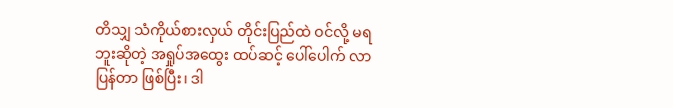တိသျှ သံကိုယ်စားလှယ် တိုင်းပြည်ထဲ ဝင်လို့ မရဘူးဆိုတဲ့ အရှုပ်အထွေး ထပ်ဆင့် ပေါ်ပေါက် လာပြန်တာ ဖြစ်ပြီး၊ ဒါ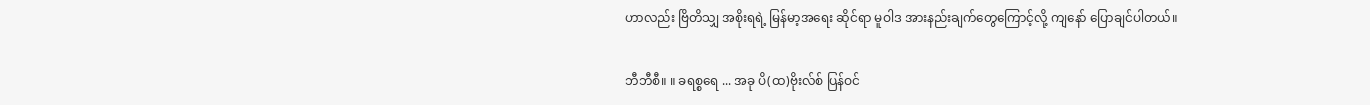ဟာလည်း ဗြိတိသျှ အစိုးရရဲ့ မြန်မာ့အရေး ဆိုင်ရာ မူဝါဒ အားနည်းချက်တွေကြောင့်လို့ ကျနော် ပြောချင်ပါတယ်။

ဘီဘီစီ။ ။ ခရစ္စရေ ... အခု ပိ(ထ)ဗိုးလ်စ် ပြန်ဝင်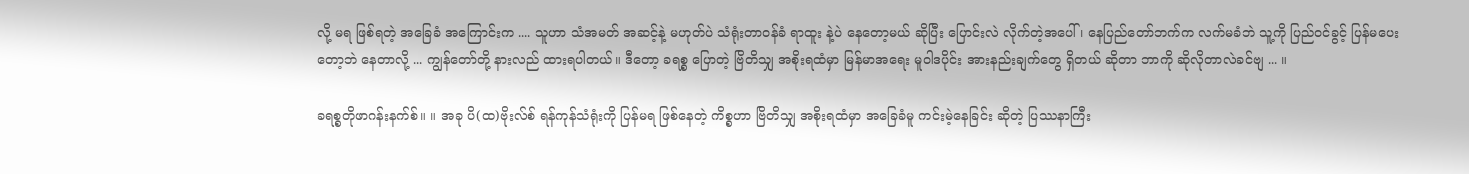လို့ မရ ဖြစ်ရတဲ့ အခြေခံ အကြောင်းက .... သူဟာ သံအမတ် အဆင့်နဲ့ မဟုတ်ပဲ သံရုံးတာဝန်ခံ ရာထူး နဲ့ပဲ နေတော့မယ် ဆိုပြီး ပြောင်းလဲ လိုက်တဲ့အပေါ်၊ နေပြည်တော်ဘက်က လက်မခံဘဲ သူ့ကို ပြည်ဝင်ခွင့် ပြန်မပေးတော့ဘဲ နေတာလို့ ... ကျွန်တော်တို့ နားလည် ထားရပါတယ်။ ဒီတော့ ခရစ္စ ပြောတဲ့ ဗြိတိသျှ အစိုးရထံမှာ မြန်မာအရေး မူဝါဒပိုင်း အားနည်းချက်တွေ ရှိတယ် ဆိုတာ ဘာကို ဆိုလိုတာလဲခင်ဗျ ... ။

ခရစ္စတိုဖာဂန်းနက်စ်။ ။ အခု ပိ(ထ)ဗိုးလ်စ် ရန်ကုန်သံရုံးကို ပြန်မရ ဖြစ်နေတဲ့ ကိစ္စဟာ ဗြိတိသျှ အစိုးရထံမှာ အခြေခံမူ ကင်းမဲ့နေခြင်း ဆိုတဲ့ ပြဿနာကြီး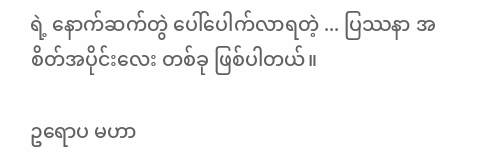ရဲ့ နောက်ဆက်တွဲ ပေါ်ပေါက်လာရတဲ့ ... ပြဿနာ အစိတ်အပိုင်းလေး တစ်ခု ဖြစ်ပါတယ်။

ဥရောပ မဟာ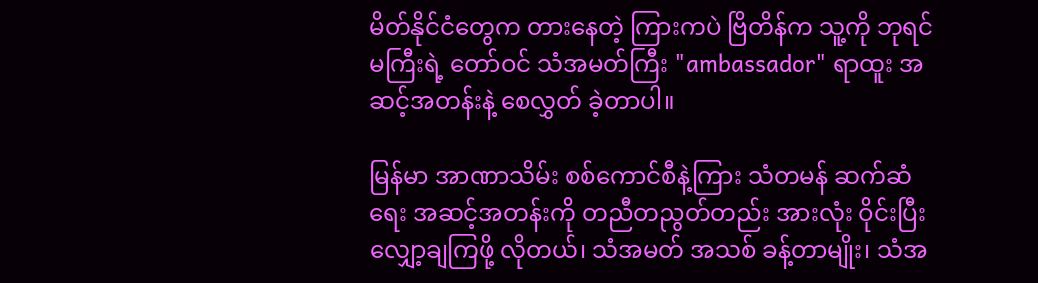မိတ်နိုင်ငံတွေက တားနေတဲ့ ကြားကပဲ ဗြိတိန်က သူ့ကို ဘုရင်မကြီးရဲ့ တော်ဝင် သံအမတ်ကြီး "ambassador" ရာထူး အဆင့်အတန်းနဲ့ စေလွှတ် ခဲ့တာပါ။

မြန်မာ အာဏာသိမ်း စစ်ကောင်စီနဲ့ကြား သံတမန် ဆက်ဆံရေး အဆင့်အတန်းကို တညီတညွတ်တည်း အားလုံး ဝိုင်းပြီး လျှော့ချကြဖို့ လိုတယ်၊ သံအမတ် အသစ် ခန့်တာမျိုး၊ သံအ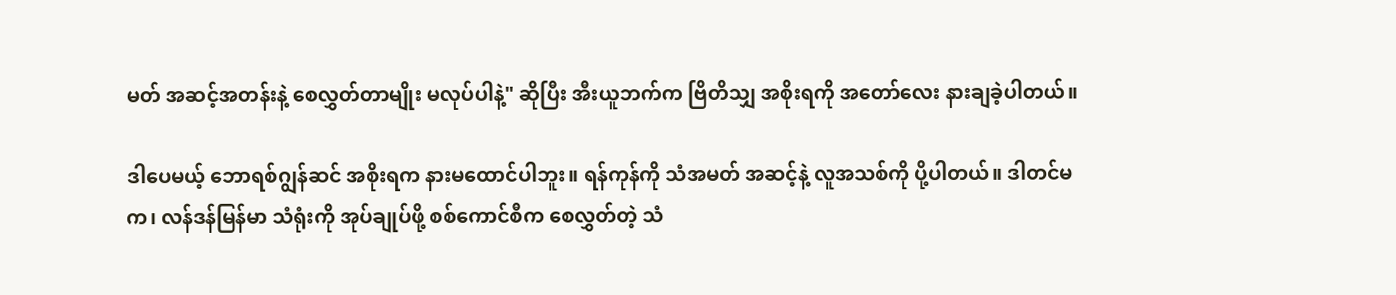မတ် အဆင့်အတန်းနဲ့ စေလွှတ်တာမျိုး မလုပ်ပါနဲ့" ဆိုပြီး အီးယူဘက်က ဗြိတိသျှ အစိုးရကို အတော်လေး နားချခဲ့ပါတယ်။

ဒါပေမယ့် ဘောရစ်ဂျွန်ဆင် အစိုးရက နားမထောင်ပါဘူး။ ရန်ကုန်ကို သံအမတ် အဆင့်နဲ့ လူအသစ်ကို ပို့ပါတယ်။ ဒါတင်မက၊ လန်ဒန်မြန်မာ သံရုံးကို အုပ်ချုပ်ဖို့ စစ်ကောင်စီက စေလွှတ်တဲ့ သံ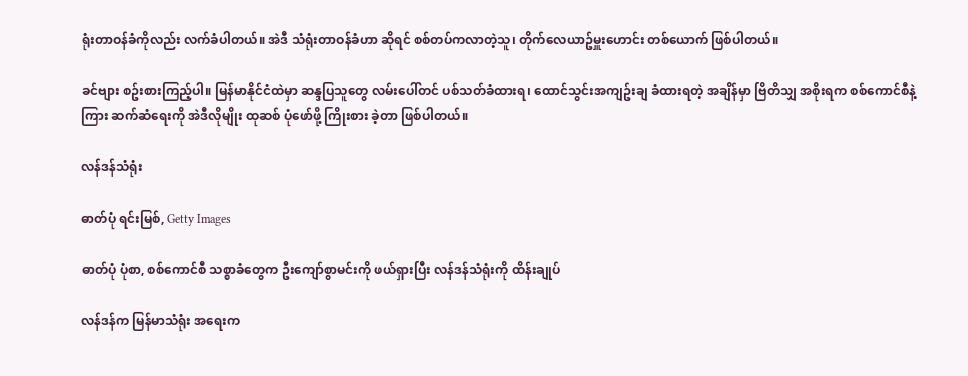ရုံးတာဝန်ခံကိုလည်း လက်ခံပါတယ်။ အဲဒီ သံရုံးတာဝန်ခံဟာ ဆိုရင် စစ်တပ်ကလာတဲ့သူ၊ တိုက်လေယာဥ်မှူးဟောင်း တစ်ယောက် ဖြစ်ပါတယ်။

ခင်ဗျား စဥ်းစားကြည့်ပါ။ မြန်မာနိုင်ငံထဲမှာ ဆန္ဒပြသူတွေ လမ်းပေါ်တင် ပစ်သတ်ခံထားရ၊ ထောင်သွင်းအကျဥ်းချ ခံထားရတဲ့ အချိန်မှာ ဗြိတိသျှ အစိုးရက စစ်ကောင်စီနဲ့ကြား ဆက်ဆံရေးကို အဲဒီလိုမျိုး ထုဆစ် ပုံဖော်ဖို့ ကြိုးစား ခဲ့တာ ဖြစ်ပါတယ်။

လန်ဒန်သံရုံး

ဓာတ်ပုံ ရင်းမြစ်, Getty Images

ဓာတ်ပုံ ပုံစာ, စစ်ကောင်စီ သစ္စာခံတွေက ဦးကျော်စွာမင်းကို ဖယ်ရှားပြီး လန်ဒန်သံရုံးကို ထိန်းချုပ်

လန်ဒန်က မြန်မာသံရုံး အရေးက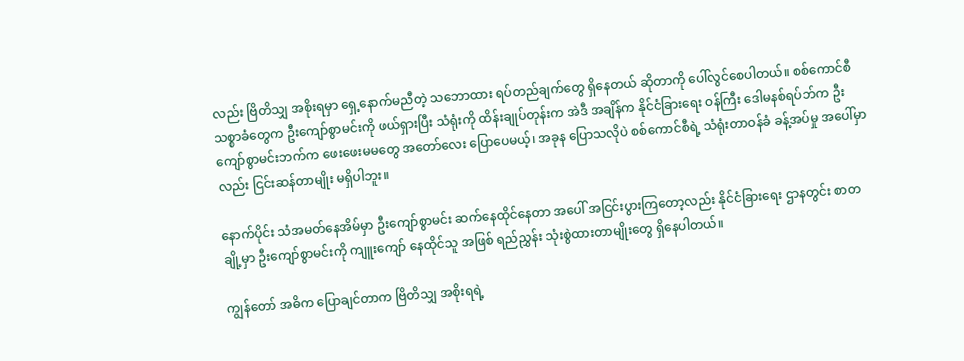လည်း ဗြိတိသျှ အစိုးရမှာ ရှေ့နောက်မညီတဲ့ သဘောထား ရပ်တည်ချက်တွေ ရှိနေတယ် ဆိုတာကို ပေါ်လွင်စေပါတယ်။ စစ်ကောင်စီ သစ္စာခံတွေက ဦးကျော်စွာမင်းကို ဖယ်ရှားပြီး သံရုံးကို ထိန်းချုပ်တုန်းက အဲဒီ အချိန်က နိုင်ငံခြားရေး ဝန်ကြီး ဒေါမနစ်ရပ်ဘ်က ဦးကျော်စွာမင်းဘက်က ဖေးဖေးမမတွေ အတော်လေး ပြောပေမယ့်၊ အခုန ပြောသလိုပဲ စစ်ကောင်စီရဲ့ သံရုံးတာဝန်ခံ ခန့်အပ်မှု အပေါ်မှာလည်း ငြင်းဆန်တာမျိုး မရှိပါဘူး။

နောက်ပိုင်း သံအမတ်နေအိမ်မှာ ဦးကျော်စွာမင်း ဆက်နေထိုင်နေတာ အပေါ် အငြင်းပွားကြတော့လည်း နိုင်ငံခြားရေး ဌာနတွင်း စာတချို့မှာ ဦးကျော်စွာမင်းကို ကျူးကျော် နေထိုင်သူ အဖြစ် ရည်ညွှန်း သုံးစွဲထားတာမျိုးတွေ ရှိနေပါတယ်။

ကျွန်တော် အဓိက ပြောချင်တာက ဗြိတိသျှ အစိုးရရဲ့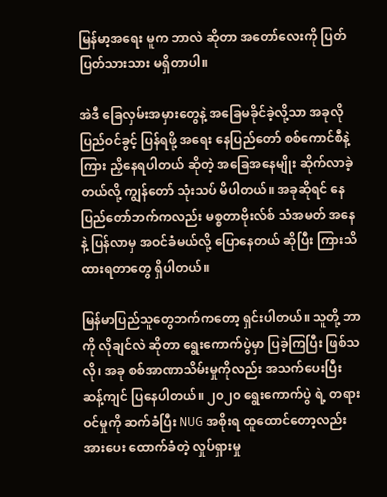မြန်မာ့အရေး မူက ဘာလဲ ဆိုတာ အတော်လေးကို ပြတ်ပြတ်သားသား မရှိတာပါ။

အဲဒီ ခြေလှမ်းအမှားတွေနဲ့ အခြေမခိုင်ခဲ့လို့သာ အခုလို ပြည်ဝင်ခွင့် ပြန်ရဖို့ အရေး နေပြည်တော် စစ်ကောင်စီနဲ့ကြား ညှိနေရပါတယ် ဆိုတဲ့ အခြေအနေမျိုး ဆိုက်လာခဲ့တယ်လို့ ကျွန်တော် သုံးသပ် မိပါတယ်။ အခုဆိုရင် နေပြည်တော်ဘက်ကလည်း မစ္စတာဗိုးလ်စ် သံအမတ် အနေနဲ့ ပြန်လာမှ အဝင်ခံမယ်လို့ ပြောနေတယ် ဆိုပြီး ကြားသိ ထားရတာတွေ ရှိပါတယ်။

မြန်မာပြည်သူတွေဘက်ကတော့ ရှင်းပါတယ်။ သူတို့ ဘာကို လိုချင်လဲ ဆိုတာ ရွေးကောက်ပွဲမှာ ပြခဲ့ကြပြီး ဖြစ်သလို၊ အခု စစ်အာဏာသိမ်းမှုကိုလည်း အသက်ပေးပြီး ဆန့်ကျင် ပြနေပါတယ်။ ၂၀၂၀ ရွေးကောက်ပွဲ ရဲ့ တရားဝင်မှုကို ဆက်ခံပြီး NUG အစိုးရ ထူထောင်တော့လည်း အားပေး ထောက်ခံတဲ့ လှုပ်ရှားမှု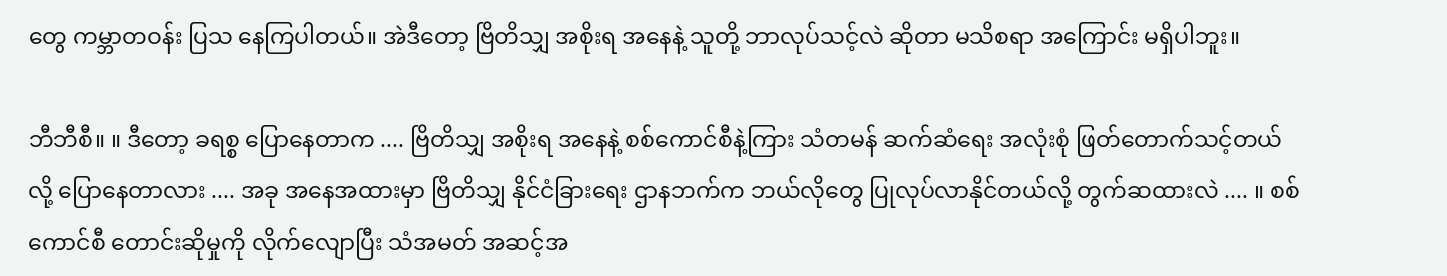တွေ ကမ္ဘာတဝန်း ပြသ နေကြပါတယ်။ အဲဒီတော့ ဗြိတိသျှ အစိုးရ အနေနဲ့ သူတို့ ဘာလုပ်သင့်လဲ ဆိုတာ မသိစရာ အကြောင်း မရှိပါဘူး။

ဘီဘီစီ။ ။ ဒီတော့ ခရစ္စ ပြောနေတာက .... ဗြိတိသျှ အစိုးရ အနေနဲ့ စစ်ကောင်စီနဲ့ကြား သံတမန် ဆက်ဆံရေး အလုံးစုံ ဖြတ်တောက်သင့်တယ်လို့ ပြောနေတာလား .... အခု အနေအထားမှာ ဗြိတိသျှ နိုင်ငံခြားရေး ဌာနဘက်က ဘယ်လိုတွေ ပြုလုပ်လာနိုင်တယ်လို့ တွက်ဆထားလဲ .... ။ စစ်ကောင်စီ တောင်းဆိုမှုကို လိုက်လျောပြီး သံအမတ် အဆင့်အ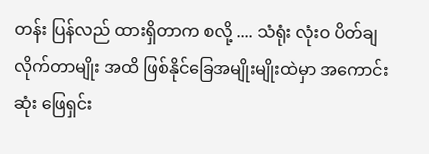တန်း ပြန်လည် ထားရှိတာက စလို့ .... သံရုံး လုံးဝ ပိတ်ချ လိုက်တာမျိုး အထိ ဖြစ်နိုင်ခြေအမျိုးမျိုးထဲမှာ အကောင်းဆုံး ဖြေရှင်း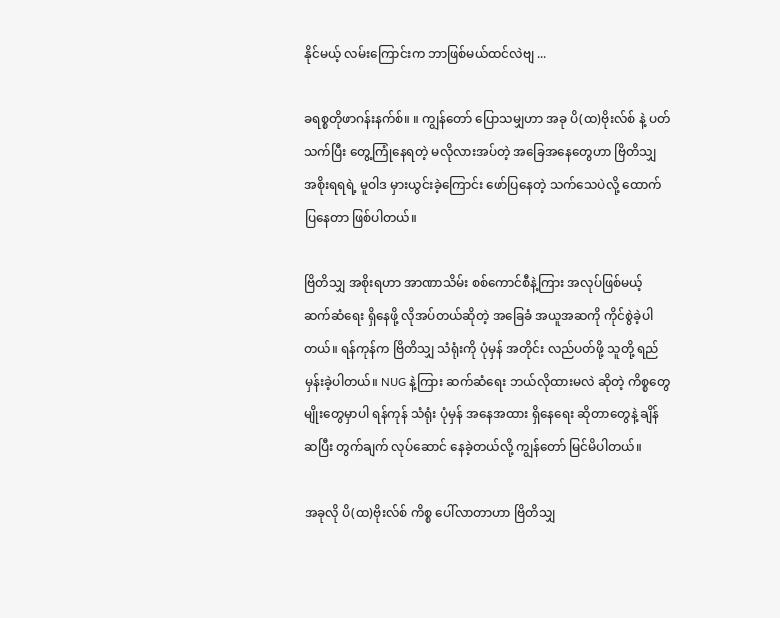နိုင်မယ့် လမ်းကြောင်းက ဘာဖြစ်မယ်ထင်လဲဗျ ...

ခရစ္စတိုဖာဂန်းနက်စ်။ ။ ကျွန်တော် ပြောသမျှဟာ အခု ပိ(ထ)ဗိုးလ်စ် နဲ့ ပတ်သက်ပြီး တွေ့ကြုံနေရတဲ့ မလိုလားအပ်တဲ့ အခြေအနေတွေဟာ ဗြိတိသျှ အစိုးရရရဲ့ မူဝါဒ မှားယွင်းခဲ့ကြောင်း ဖော်ပြနေတဲ့ သက်သေပဲလို့ ထောက်ပြနေတာ ဖြစ်ပါတယ်။

ဗြိတိသျှ အစိုးရဟာ အာဏာသိမ်း စစ်ကောင်စီနဲ့ကြား အလုပ်ဖြစ်မယ့် ဆက်ဆံရေး ရှိနေဖို့ လိုအပ်တယ်ဆိုတဲ့ အခြေခံ အယူအဆကို ကိုင်စွဲခဲ့ပါတယ်။ ရန်ကုန်က ဗြိတိသျှ သံရုံးကို ပုံမှန် အတိုင်း လည်ပတ်ဖို့ သူတို့ ရည်မှန်းခဲ့ပါတယ်။ NUG နဲ့ကြား ဆက်ဆံရေး ဘယ်လိုထားမလဲ ဆိုတဲ့ ကိစ္စတွေမျိုးတွေမှာပါ ရန်ကုန် သံရုံး ပုံမှန် အနေအထား ရှိနေရေး ဆိုတာတွေနဲ့ ချိန်ဆပြီး တွက်ချက် လုပ်ဆောင် နေခဲ့တယ်လို့ ကျွန်တော် မြင်မိပါတယ်။

အခုလို ပိ(ထ)ဗိုးလ်စ် ကိစ္စ ပေါ်လာတာဟာ ဗြိတိသျှ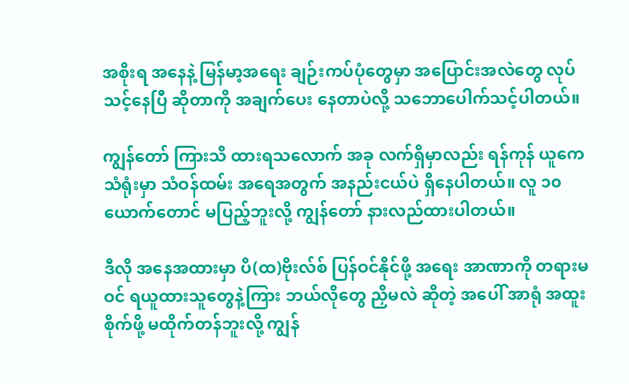အစိုးရ အနေနဲ့ မြန်မာ့အရေး ချဉ်းကပ်ပုံတွေမှာ အပြောင်းအလဲတွေ လုပ်သင့်နေပြီ ဆိုတာကို အချက်ပေး နေတာပဲလို့ သဘောပေါက်သင့်ပါတယ်။

ကျွန်တော် ကြားသိ ထားရသလောက် အခု လက်ရှိမှာလည်း ရန်ကုန် ယူကေသံရုံးမှာ သံဝန်ထမ်း အရေအတွက် အနည်းငယ်ပဲ ရှိနေပါတယ်။ လူ ၁၀ ယောက်တောင် မပြည့်ဘူးလို့ ကျွန်တော် နားလည်ထားပါတယ်။

ဒီလို အနေအထားမှာ ပိ(ထ)ဗိုးလ်စ် ပြန်ဝင်နိုင်ဖို့ အရေး အာဏာကို တရားမဝင် ရယူထားသူတွေနဲ့ကြား ဘယ်လိုတွေ ညှိမလဲ ဆိုတဲ့ အပေါ် အာရုံ အထူးစိုက်ဖို့ မထိုက်တန်ဘူးလို့ ကျွန်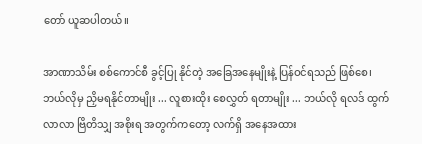တော် ယူဆပါတယ်။

အာဏာသိမ်း စစ်ကောင်စီ ခွင့်ပြု နိုင်တဲ့ အခြေအနေမျိုးနဲ့ ပြန်ဝင်ရသည် ဖြစ်စေ၊ ဘယ်လိုမှ ညှိမရနိုင်တာမျိုး ... လူစားထိုး စေလွှတ် ရတာမျိုး ... ဘယ်လို ရလဒ် ထွက်လာလာ ဗြိတိသျှ အစိုးရ အတွက်ကတော့ လက်ရှိ အနေအထား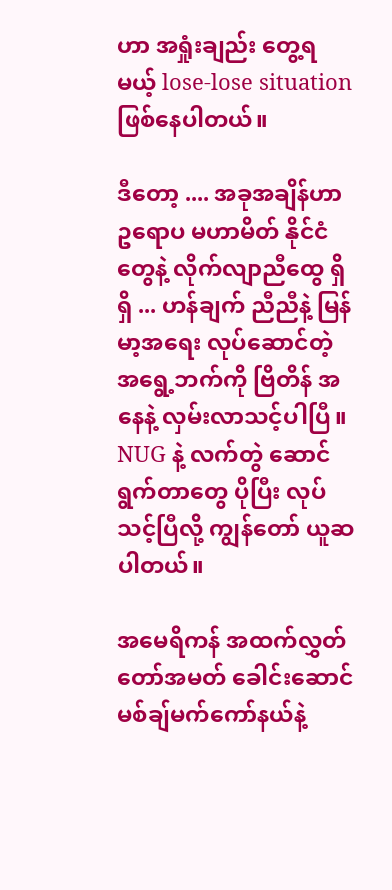ဟာ အရှုံးချည်း တွေ့ရမယ့် lose-lose situation ဖြစ်နေပါတယ်။

ဒီတော့ .... အခုအချိန်ဟာ ဥရောပ မဟာမိတ် နိုင်ငံတွေနဲ့ လိုက်လျာညီထွေ ရှိရှိ ... ဟန်ချက် ညီညီနဲ့ မြန်မာ့အရေး လုပ်ဆောင်တဲ့ အရွေ့ဘက်ကို ဗြိတိန် အနေနဲ့ လှမ်းလာသင့်ပါပြီ။ NUG နဲ့ လက်တွဲ ဆောင်ရွက်တာတွေ ပိုပြီး လုပ်သင့်ပြီလို့ ကျွန်တော် ယူဆပါတယ်။

အမေရိကန် အထက်လွှတ်တော်အမတ် ခေါင်းဆောင် မစ်ချ်မက်ကော်နယ်နဲ့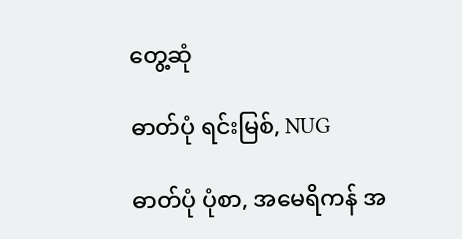တွေ့ဆုံ

ဓာတ်ပုံ ရင်းမြစ်, NUG

ဓာတ်ပုံ ပုံစာ, အမေရိကန် အ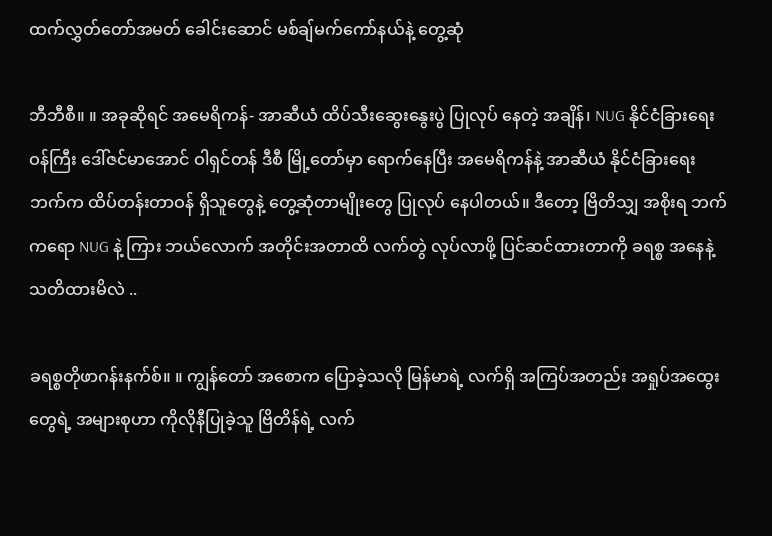ထက်လွှတ်တော်အမတ် ခေါင်းဆောင် မစ်ချ်မက်ကော်နယ်နဲ့ တွေ့ဆုံ

ဘီဘီစီ။ ။ အခုဆိုရင် အမေရိကန်- အာဆီယံ ထိပ်သီးဆွေးနွေးပွဲ ပြုလုပ် နေတဲ့ အချိန်၊ NUG နိုင်ငံခြားရေး ဝန်ကြီး ဒေါ်ဇင်မာအောင် ဝါရှင်တန် ဒီစီ မြို့တော်မှာ ရောက်နေပြီး အမေရိကန်နဲ့ အာဆီယံ နိုင်ငံခြားရေးဘက်က ထိပ်တန်းတာဝန် ရှိသူတွေနဲ့ တွေ့ဆုံတာမျိုးတွေ ပြုလုပ် နေပါတယ်။ ဒီတော့ ဗြိတိသျှ အစိုးရ ဘက်ကရော NUG နဲ့ ကြား ဘယ်လောက် အတိုင်းအတာထိ လက်တွဲ လုပ်လာဖို့ ပြင်ဆင်ထားတာကို ခရစ္စ အနေနဲ့ သတိထားမိလဲ ..

ခရစ္စတိုဖာဂန်းနက်စ်။ ။ ကျွန်တော် အစောက ပြောခဲ့သလို မြန်မာရဲ့ လက်ရှိ အကြပ်အတည်း အရှုပ်အထွေးတွေရဲ့ အများစုဟာ ကိုလိုနီပြုခဲ့သူ ဗြိတိန်ရဲ့ လက်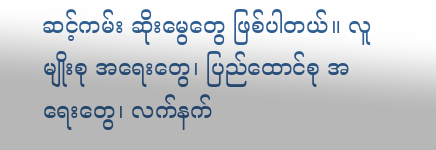ဆင့်ကမ်း ဆိုးမွေတွေ ဖြစ်ပါတယ်။ လူမျိုးစု အရေးတွေ၊ ပြည်ထောင်စု အရေးတွေ၊ လက်နက်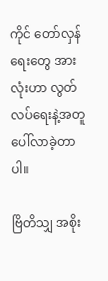ကိုင် တော်လှန်ရေးတွေ အားလုံးဟာ လွတ်လပ်ရေးနဲ့အတူ ပေါ်လာခဲ့တာပါ။

ဗြိတိသျှ အစိုး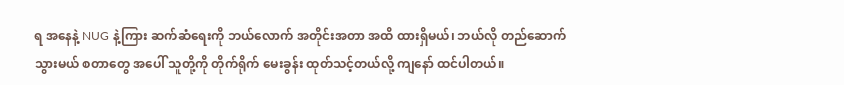ရ အနေနဲ့ NUG နဲ့ကြား ဆက်ဆံရေးကို ဘယ်လောက် အတိုင်းအတာ အထိ ထားရှိမယ်၊ ဘယ်လို တည်ဆောက် သွားမယ် စတာတွေ အပေါ် သူတို့ကို တိုက်ရိုက် မေးခွန်း ထုတ်သင့်တယ်လို့ ကျနော် ထင်ပါတယ်။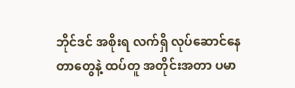ဘိုင်ဒင် အစိုးရ လက်ရှိ လုပ်ဆောင်နေတာတွေနဲ့ ထပ်တူ အတိုင်းအတာ ပမာ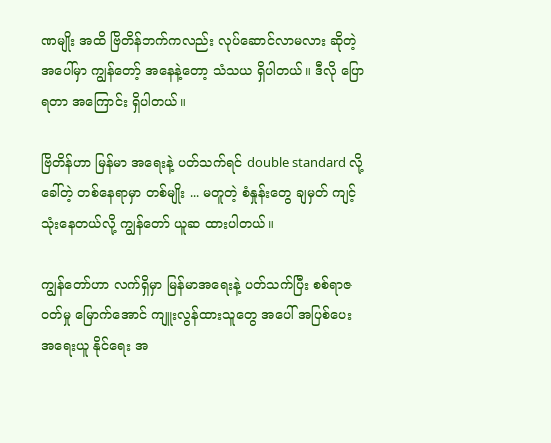ဏမျိုး အထိ ဗြိတိန်ဘက်ကလည်း လုပ်ဆောင်လာမလား ဆိုတဲ့ အပေါ်မှာ ကျွန်တော့် အနေနဲ့တော့ သံသယ ရှိပါတယ်။ ဒီလို ပြောရတာ အကြောင်း ရှိပါတယ်။

ဗြိတိန်ဟာ မြန်မာ အရေးနဲ့ ပတ်သက်ရင် double standard လို့ ခေါ်တဲ့ တစ်နေရာမှာ တစ်မျိုး ... မတူတဲ့ စံနှုန်းတွေ ချမှတ် ကျင့်သုံးနေတယ်လို့ ကျွန်တော် ယူဆ ထားပါတယ်။

ကျွန်တော်ဟာ လက်ရှိမှာ မြန်မာအရေးနဲ့ ပတ်သက်ပြီး စစ်ရာဇဝတ်မှု မြောက်အောင် ကျူးလွန်ထားသူတွေ အပေါ် အပြစ်ပေး အရေးယူ နိုင်ရေး အ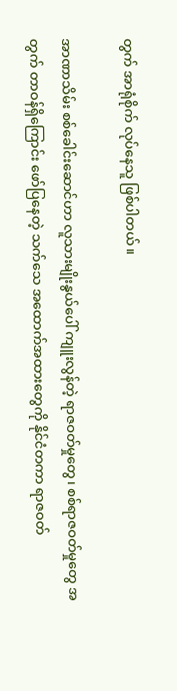တွက် အာရုံစိုက် လုပ်နေသူ ဖြစ်ပါတယ်။

အာဏာသိမ်း စစ်ခေါင်းဆောင်ဟာ လူသားမျိုးနွယ်ပေါ် ကျူးလွန်တဲ့ ရာဇဝတ်မှုတွေ၊ စစ်ရာဇဝတ်မှုတွေ အတွက် တာဝန်ရှိကြောင်း ဖော်ပြနေတဲ့ သက်သေ အထောက်အထားတွေကို နိုင်ငံတကာ ရာဇဝတ်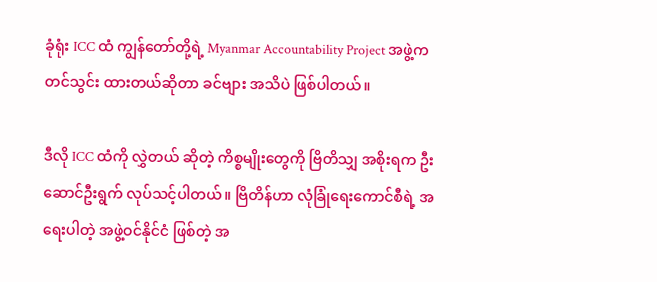ခုံရုံး ICC ထံ ကျွန်တော်တို့ရဲ့ Myanmar Accountability Project အဖွဲ့က တင်သွင်း ထားတယ်ဆိုတာ ခင်ဗျား အသိပဲ ဖြစ်ပါတယ်။

ဒီလို ICC ထံကို လွှဲတယ် ဆိုတဲ့ ကိစ္စမျိုးတွေကို ဗြိတိသျှ အစိုးရက ဦးဆောင်ဦးရွက် လုပ်သင့်ပါတယ်။ ဗြိတိန်ဟာ လုံခြုံရေးကောင်စီရဲ့ အရေးပါတဲ့ အဖွဲ့ဝင်နိုင်ငံ ဖြစ်တဲ့ အ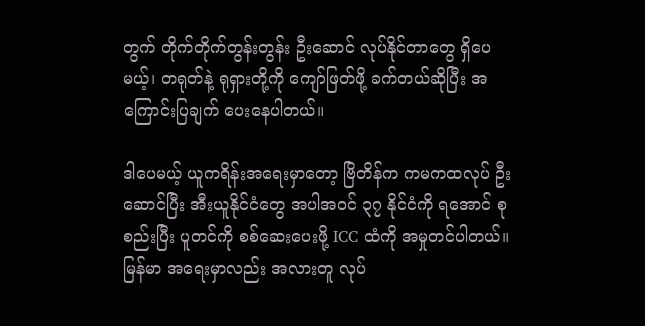တွက် တိုက်တိုက်တွန်းတွန်း ဦးဆောင် လုပ်နိုင်တာတွေ ရှိပေမယ့်၊ တရုတ်နဲ့ ရုရှားတို့ကို ကျော်ဖြတ်ဖို့ ခက်တယ်ဆိုပြီး အကြောင်းပြချက် ပေးနေပါတယ်။

ဒါပေမယ့် ယူကရိန်းအရေးမှာတော့ ဗြိတိန်က ကမကထလုပ် ဦးဆောင်ပြီး အီးယူနိုင်ငံတွေ အပါအဝင် ၃၇ နိုင်ငံကို ရအောင် စုစည်းပြီး ပူတင်ကို စစ်ဆေးပေးဖို့ ICC ထံကို အမှုတင်ပါတယ်။ မြန်မာ အရေးမှာလည်း အလားတူ လုပ်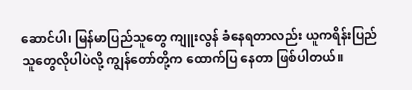ဆောင်ပါ၊ မြန်မာပြည်သူတွေ ကျူးလွန် ခံနေရတာလည်း ယူကရိန်းပြည်သူတွေလိုပါပဲလို့ ကျွန်တော်တို့က ထောက်ပြ နေတာ ဖြစ်ပါတယ်။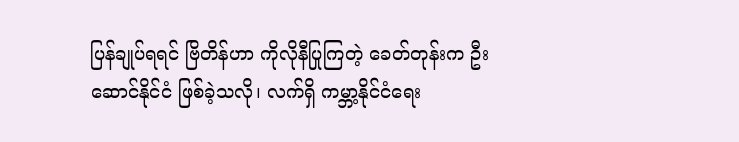ပြန်ချုပ်ရရင် ဗြိတိန်ဟာ ကိုလိုနီပြုကြတဲ့ ခေတ်တုန်းက ဦးဆောင်နိုင်ငံ ဖြစ်ခဲ့သလို၊ လက်ရှိ ကမ္ဘာ့နိုင်ငံရေး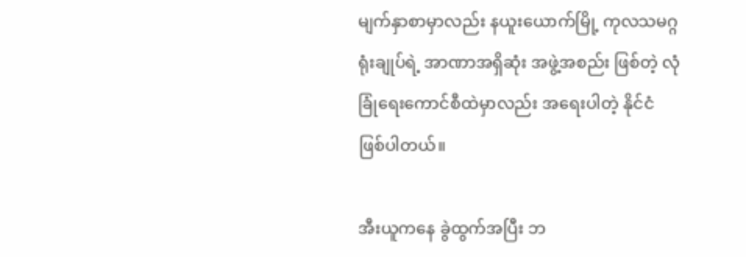မျက်နှာစာမှာလည်း နယူးယောက်မြို့ ကုလသမဂ္ဂရုံးချုပ်ရဲ့ အာဏာအရှိဆုံး အဖွဲ့အစည်း ဖြစ်တဲ့ လုံခြုံရေးကောင်စီထဲမှာလည်း အရေးပါတဲ့ နိုင်ငံ ဖြစ်ပါတယ်။

အီးယူကနေ ခွဲထွက်အပြီး ဘ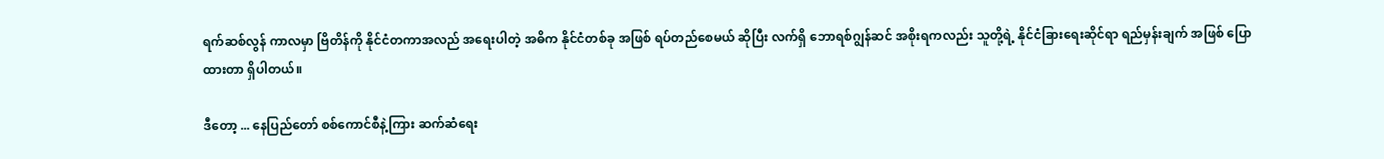ရက်ဆစ်လွန် ကာလမှာ ဗြိတိန်ကို နိုင်ငံတကာအလည် အရေးပါတဲ့ အဓိက နိုင်ငံတစ်ခု အဖြစ် ရပ်တည်စေမယ် ဆိုပြီး လက်ရှိ ဘောရစ်ဂျွန်ဆင် အစိုးရကလည်း သူတို့ရဲ့ နိုင်ငံခြားရေးဆိုင်ရာ ရည်မှန်းချက် အဖြစ် ပြောထားတာ ရှိပါတယ်။

ဒီတော့ ... နေပြည်တော် စစ်ကောင်စီနဲ့ကြား ဆက်ဆံရေး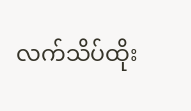လက်သိပ်ထိုး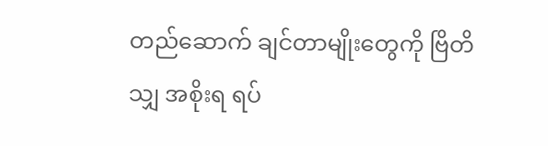တည်ဆောက် ချင်တာမျိုးတွေကို ဗြိတိသျှ အစိုးရ ရပ်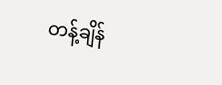တန့်ချိန်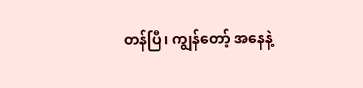တန်ပြီ၊ ကျွန်တော့် အနေနဲ့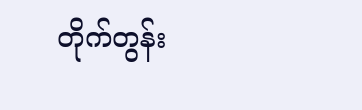တိုက်တွန်း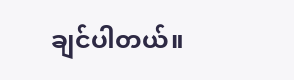ချင်ပါတယ်။